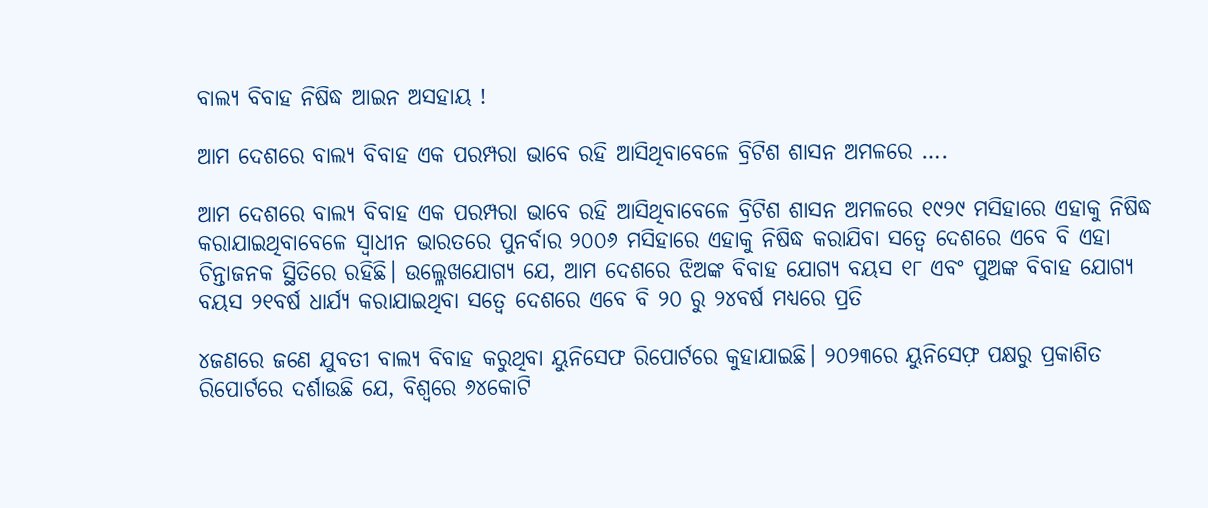ବାଲ୍ୟ ବିବାହ ନିଷିଦ୍ଧ ଆଇନ ଅସହାୟ !

ଆମ ଦେଶରେ ବାଲ୍ୟ ବିବାହ ଏକ ପରମ୍ପରା ଭାବେ ରହି ଆସିଥିବାବେଳେ ବ୍ରିଟିଶ ଶାସନ ଅମଳରେ ….

ଆମ ଦେଶରେ ବାଲ୍ୟ ବିବାହ ଏକ ପରମ୍ପରା ଭାବେ ରହି ଆସିଥିବାବେଳେ ବ୍ରିଟିଶ ଶାସନ ଅମଳରେ ୧୯୨୯ ମସିହାରେ ଏହାକୁ ନିଷିଦ୍ଧ କରାଯାଇଥିବାବେଳେ ସ୍ୱାଧୀନ ଭାରତରେ ପୁନର୍ବାର ୨୦୦୬ ମସିହାରେ ଏହାକୁ ନିଷିଦ୍ଧ କରାଯିବା ସତ୍ୱେ ଦେଶରେ ଏବେ ବି ଏହା ଚିନ୍ତାଜନକ ସ୍ଥିତିରେ ରହିଛି। ଉଲ୍ଳେଖଯୋଗ୍ୟ ଯେ, ଆମ ଦେଶରେ ଝିଅଙ୍କ ବିବାହ ଯୋଗ୍ୟ ବୟସ ୧୮ ଏବଂ ପୁଅଙ୍କ ବିବାହ ଯୋଗ୍ୟ ବୟସ ୨୧ବର୍ଷ ଧାର୍ଯ୍ୟ କରାଯାଇଥିବା ସତ୍ୱେ ଦେଶରେ ଏବେ ବି ୨୦ ରୁ ୨୪ବର୍ଷ ମଧ୍ୟରେ ପ୍ରତି

୪ଜଣରେ ଜଣେ ଯୁବତୀ ବାଲ୍ୟ ବିବାହ କରୁଥିବା ୟୁନିସେଫ ରିପୋର୍ଟରେ କୁହାଯାଇଛି। ୨୦୨୩ରେ ୟୁନିସେଫ଼ ପକ୍ଷରୁ ପ୍ରକାଶିତ ରିପୋର୍ଟରେ ଦର୍ଶାଉଛି ଯେ, ବିଶ୍ୱରେ ୬୪କୋଟି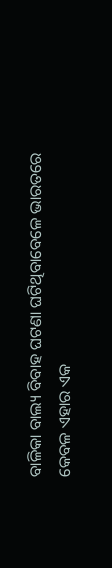ବାଳିକା ବାଲ୍ୟ ବିବାହ ଘଟଣା ଘଟିଥିବାବେଳେ ଭାରତରେ କେବଳ ଏହାର ଏକ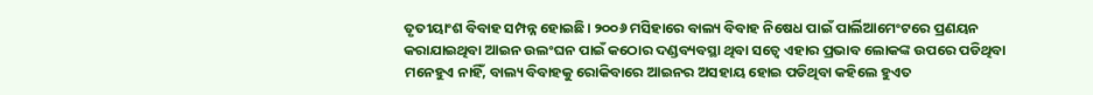ତୃତୀୟାଂଶ ବିବାହ ସମ୍ପନ୍ନ ହୋଇଛି। ୨୦୦୬ ମସିହାରେ ବାଲ୍ୟ ବିବାହ ନିଷେଧ ପାଇଁ ପାର୍ଲିଆମେଂଟରେ ପ୍ରଣୟନ କରାଯାଇଥିବା ଆଇନ ଉଲଂଘନ ପାଇଁ କଠୋର ଦଣ୍ଡବ୍ୟବସ୍ଥା ଥିବା ସତ୍ୱେ ଏହାର ପ୍ରଭାବ ଲୋକଙ୍କ ଉପରେ ପଡିଥିବା ମନେହୁଏ ନାହିଁ, ବାଲ୍ୟ ବିବାହକୁ ରୋକିବାରେ ଆଇନର ଅସହାୟ ହୋଇ ପଡିଥିବା କହିଲେ ହୁଏତ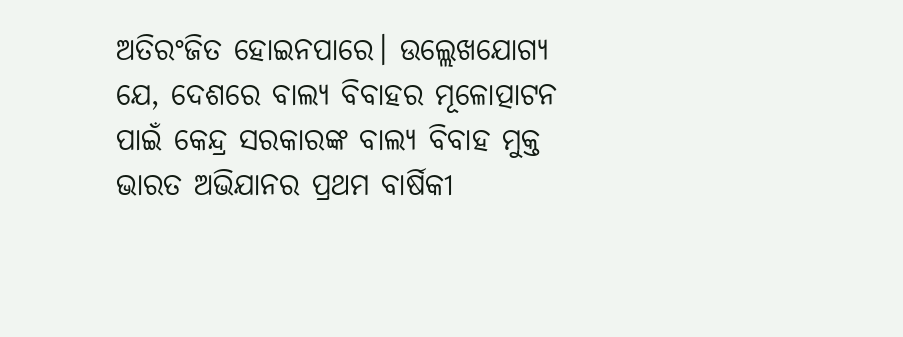ଅତିରଂଜିତ ହୋଇନପାରେ। ଉଲ୍ଲେଖଯୋଗ୍ୟ ଯେ, ଦେଶରେ ବାଲ୍ୟ ବିବାହର ମୂଳୋତ୍ପାଟନ ପାଇଁ କେନ୍ଦ୍ର ସରକାରଙ୍କ ବାଲ୍ୟ ବିବାହ ମୁକ୍ତ ଭାରତ ଅଭିଯାନର ପ୍ରଥମ ବାର୍ଷିକୀ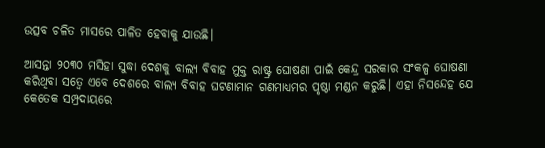ଉତ୍ସବ ଚଳିତ ମାସରେ ପାଳିତ ହେବାକୁ ଯାଉଛି।

ଆସନ୍ତା ୨୦୩୦ ମସିହା ସୁଦ୍ଧା ଦେଶକୁ ବାଲ୍ୟ ବିବାହ ମୁକ୍ତ ରାଷ୍ଟ୍ର ଘୋଷଣା ପାଇଁ କେନ୍ଦ୍ର ସରକାର ସଂକଳ୍ପ ଘୋଷଣା କରିଥିବା ସତ୍ୱେ ଏବେ ଦେଶରେ ବାଲ୍ୟ ବିବାହ ଘଟଣାମାନ ଗଣମାଧ୍ୟମର ପୃଷ୍ଠା ମଣ୍ଡନ କରୁଛି। ଏହା ନିସନ୍ଦେହ ଯେ କେତେକ ସମ୍ପ୍ରଦାୟରେ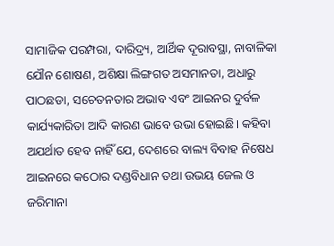ସାମାଜିକ ପରମ୍ପରା, ଦାରିଦ୍ର୍ୟ, ଆର୍ଥିକ ଦୂରାବସ୍ଥା, ନାବାଳିକା ଯୌନ ଶୋଷଣ, ଅଶିକ୍ଷା ଲିଙ୍ଗଗତ ଅସମାନତା, ଅଧାରୁ ପାଠଛଡା, ସଚେତନତାର ଅଭାବ ଏବଂ ଆଇନର ଦୁର୍ବଳ କାର୍ଯ୍ୟକାରିତା ଆଦି କାରଣ ଭାବେ ଉଭା ହୋଇଛି। କହିବା ଅଯର୍ଥାତ ହେବ ନାହିଁ ଯେ, ଦେଶରେ ବାଲ୍ୟ ବିବାହ ନିଷେଧ ଆଇନରେ କଠୋର ଦଣ୍ଡବିଧାନ ତଥା ଉଭୟ ଜେଲ ଓ ଜରିମାନା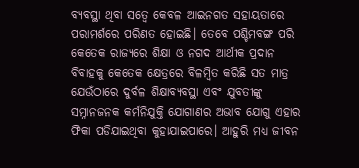ବ୍ୟବସ୍ଥା ଥିବା ସତ୍ୱେ କେବଳ ଆଇନଗତ ସହାୟତାରେ ପରାମର୍ଶରେ ପରିଣତ ହୋଇଛି। ତେବେ ପଶ୍ଚିମବଙ୍ଗ ପରି କେତେକ ରାଜ୍ୟରେ ଶିକ୍ଷା ଓ ନଗଦ ଆର୍ଥୀକ ପ୍ରଦାନ ବିବାହକୁ କେତେକ କ୍ଷେତ୍ରରେ ବିଳମ୍ବିତ କରିଛି ସତ ମାତ୍ର ଯେଉଁଠାରେ ଦୁର୍ବଳ ଶିକ୍ଷାବ୍ୟବସ୍ଥା ଏବଂ ଯୁବତୀଙ୍କୁ ସମ୍ନାନଜନକ କର୍ମନିଯୁକ୍ତି ଯୋଗାଣର ଅଭାବ ଯୋଗୁ ଏହାର ଫିକା ପଡିଯାଇଥିବା କୁହାଯାଇପାରେ। ଆହୁରି ମଧ୍ୟ ଜୀବନ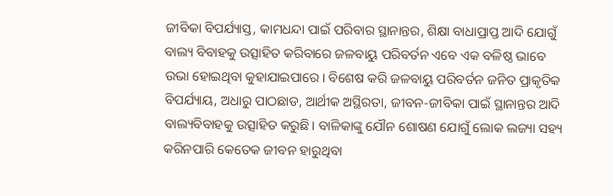ଜୀବିକା ବିପର୍ଯ୍ୟାସ୍ତ, କାମଧନ୍ଦା ପାଇଁ ପରିବାର ସ୍ଥାନାନ୍ତର, ଶିକ୍ଷା ବାଧାପ୍ରାପ୍ତ ଆଦି ଯୋଗୁଁ ବାଲ୍ୟ ବିବାହକୁ ଉତ୍ସାହିତ କରିବାରେ ଜଳବାୟୁ ପରିବର୍ତନ ଏବେ ଏକ ବଳିଷ୍ଠ ଭାବେ ଉଭା ହୋଇଥିବା କୁହାଯାଇପାରେ। ବିଶେଷ କରି ଜଳବାୟୁ ପରିବର୍ତନ ଜନିତ ପ୍ରାକୃତିକ ବିପର୍ଯ୍ୟାୟ, ଅଧାରୁ ପାଠଛାଡ, ଆର୍ଥୀକ ଅସ୍ଥିରତା, ଜୀବନ-ଜୀବିକା ପାଇଁ ସ୍ଥାନାନ୍ତର ଆଦି ବାଲ୍ୟବିବାହକୁ ଉତ୍ସାହିତ କରୁଛି। ବାଳିକାଙ୍କୁ ଯୌନ ଶୋଷଣ ଯୋଗୁଁ ଲୋକ ଲଜ୍ୟା ସହ୍ୟ କରିନପାରି କେତେକ ଜୀବନ ହାରୁଥିବା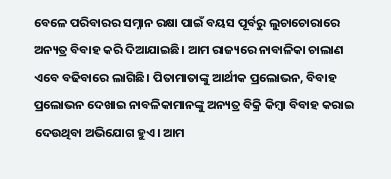ବେଳେ ପରିବାରର ସମ୍ନାନ ରକ୍ଷା ପାଇଁ ବୟସ ପୂର୍ବରୁ ଲୁଚାଚୋରାରେ ଅନ୍ୟତ୍ର ବିବାହ କରି ଦିଆଯାଇଛି। ଆମ ରାଜ୍ୟରେ ନାବାଳିକା ଚାଲାଣ ଏବେ ବଢିବାରେ ଲାଗିଛି। ପିତାମାତାଙ୍କୁ ଆର୍ଥୀକ ପ୍ରଲୋଭନ, ବିବାହ ପ୍ରଲୋଭନ ଦେଖାଇ ନାବଳିକାମାନଙ୍କୁ ଅନ୍ୟତ୍ର ବିକ୍ରି କିମ୍ବା ବିବାହ କରାଇ ଦେଉଥିବା ଅଭିଯୋଗ ହୁଏ। ଆମ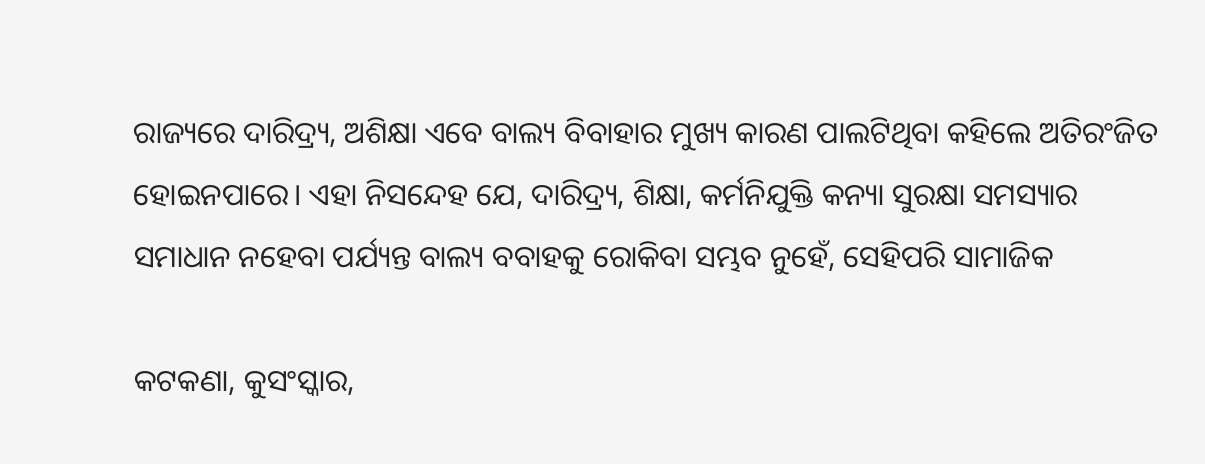ରାଜ୍ୟରେ ଦାରିଦ୍ର୍ୟ, ଅଶିକ୍ଷା ଏବେ ବାଲ୍ୟ ବିବାହାର ମୁଖ୍ୟ କାରଣ ପାଲଟିଥିବା କହିଲେ ଅତିରଂଜିତ ହୋଇନପାରେ। ଏହା ନିସନ୍ଦେହ ଯେ, ଦାରିଦ୍ର୍ୟ, ଶିକ୍ଷା, କର୍ମନିଯୁକ୍ତି କନ୍ୟା ସୁରକ୍ଷା ସମସ୍ୟାର ସମାଧାନ ନହେବା ପର୍ଯ୍ୟନ୍ତ ବାଲ୍ୟ ବବାହକୁ ରୋକିବା ସମ୍ଭବ ନୁହେଁ, ସେହିପରି ସାମାଜିକ

କଟକଣା, କୁସଂସ୍କାର,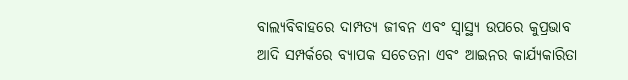ବାଲ୍ୟବିବାହରେ ଦାମ୍ପତ୍ୟ ଜୀବନ ଏବଂ ସ୍ୱାସ୍ଥ୍ୟ ଉପରେ କୁପ୍ରଭାବ ଆଦି ସମ୍ପର୍କରେ ବ୍ୟାପକ ସଚେତନା ଏବଂ ଆଇନର କାର୍ଯ୍ୟକାରିତା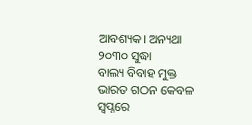ଆବଶ୍ୟକ। ଅନ୍ୟଥା ୨୦୩୦ ସୁଦ୍ଧା
ବାଲ୍ୟ ବିବାହ ମୁକ୍ତ ଭାରତ ଗଠନ କେବଳ ସ୍ୱପ୍ନରେ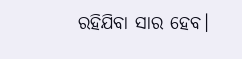ରହିଯିବା ସାର ହେବ।